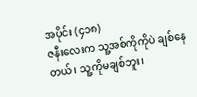အပိုင်း (၄၁၈)
ဇနီးလေးက သူ့အစ်ကိုကိုပဲ ချစ်နေတယ်၊ သူ့ကိုမချစ်ဘူး၊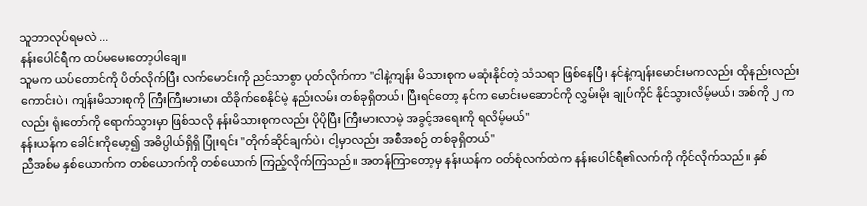သူဘာလုပ်ရမလဲ ...
နန်းပေါင်ရီက ထပ်မမေးတော့ပါချေ။
သူမက ယပ်တောင်ကို ပိတ်လိုက်ပြီး လက်မောင်းကို ညင်သာစွာ ပုတ်လိုက်ကာ "ငါနဲ့ကျန်း မိသားစုက မဆုံးနိုင်တဲ့ သံသရာ ဖြစ်နေပြီ၊ နင်နဲ့ကျန်းမောင်းမကလည်း ထိုနည်းလည်းကောင်းပဲ၊ ကျန်းမိသားစုကို ကြီးကြီးမားမား ထိခိုက်စေနိုင်မဲ့ နည်းလမ်း တစ်ခုရှိတယ်၊ ပြီးရင်တော့ နင်က မောင်းမဆောင်ကို လွှမ်းမိုး ချုပ်ကိုင် နိုင်သွားလိမ့်မယ်၊ အစ်ကို ၂ ကလည်း ရုံးတော်ကို ရောက်သွားမှာ ဖြစ်သလို နန်းမိသားစုကလည်း ပိုပိုပြီး ကြီးမားလာမဲ့ အခွင့်အရေးကို ရလိမ့်မယ်"
နန်းယန်က ခေါင်းကိုမော့၍ အဓိပ္ပါယ်ရှိရှိ ပြုံးရင်း "တိုက်ဆိုင်ချက်ပဲ၊ ငါ့မှာလည်း အစီအစဉ် တစ်ခုရှိတယ်"
ညီအစ်မ နှစ်ယောက်က တစ်ယောက်ကို တစ်ယောက် ကြည့်လိုက်ကြသည်။ အတန်ကြာတော့မှ နန်းယန်က ဝတ်စုံလက်ထဲက နန်းပေါင်ရီ၏လက်ကို ကိုင်လိုက်သည်။ နှစ်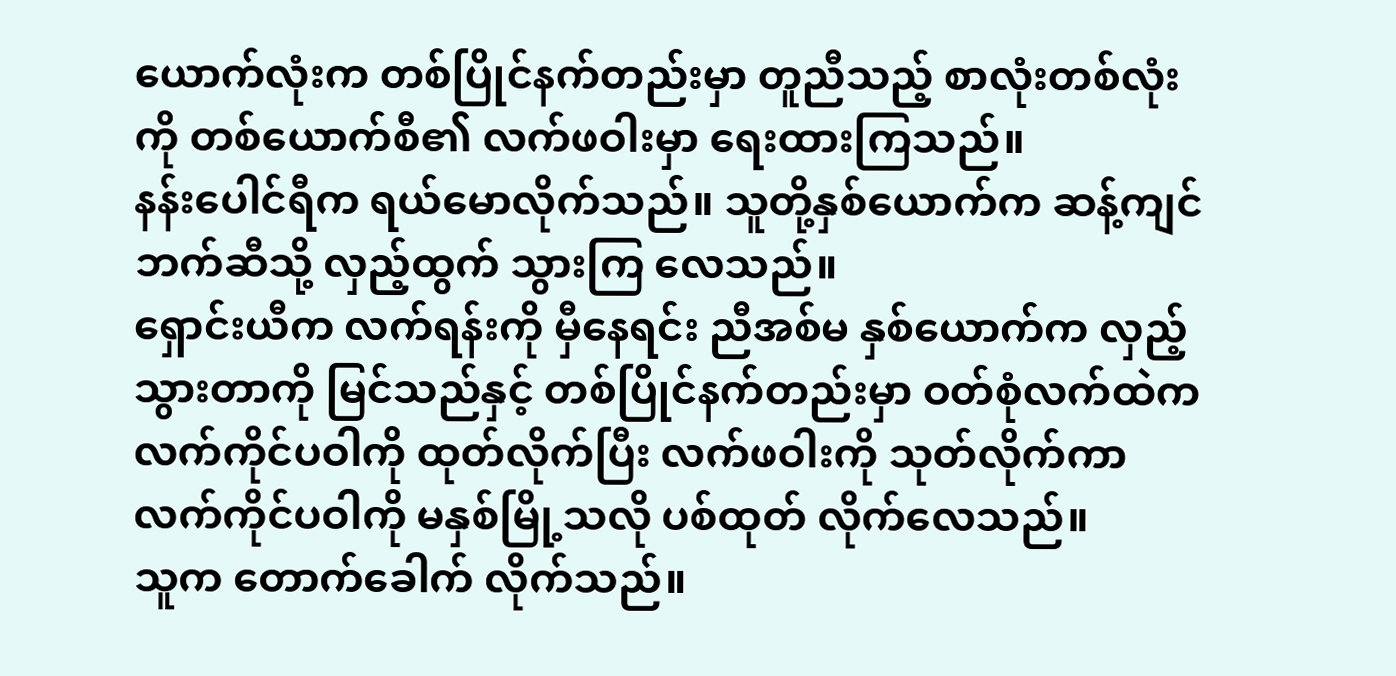ယောက်လုံးက တစ်ပြိုင်နက်တည်းမှာ တူညီသည့် စာလုံးတစ်လုံးကို တစ်ယောက်စီ၏ လက်ဖဝါးမှာ ရေးထားကြသည်။
နန်းပေါင်ရီက ရယ်မောလိုက်သည်။ သူတို့နှစ်ယောက်က ဆန့်ကျင်ဘက်ဆီသို့ လှည့်ထွက် သွားကြ လေသည်။
ရှောင်းယီက လက်ရန်းကို မှီနေရင်း ညီအစ်မ နှစ်ယောက်က လှည့်သွားတာကို မြင်သည်နှင့် တစ်ပြိုင်နက်တည်းမှာ ဝတ်စုံလက်ထဲက လက်ကိုင်ပဝါကို ထုတ်လိုက်ပြီး လက်ဖဝါးကို သုတ်လိုက်ကာ လက်ကိုင်ပဝါကို မနှစ်မြို့သလို ပစ်ထုတ် လိုက်လေသည်။
သူက တောက်ခေါက် လိုက်သည်။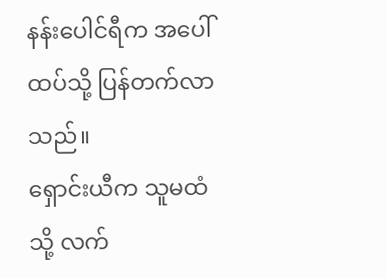နန်းပေါင်ရီက အပေါ်ထပ်သို့ ပြန်တက်လာသည်။
ရှောင်းယီက သူမထံသို့ လက်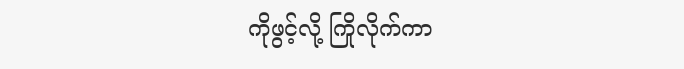ကိုဖွင့်လို့ ကြိုလိုက်ကာ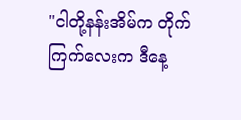"ငါတို့နန်းအိမ်က တိုက်ကြက်လေးက ဒီနေ့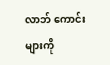လာဘ် ကောင်းများကို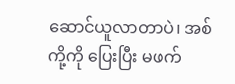ဆောင်ယူလာတာပဲ၊ အစ်ကို့ကို ပြေးပြီး မဖက်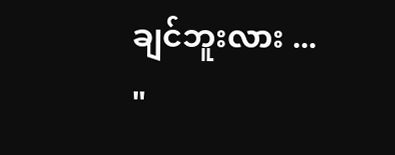ချင်ဘူးလား ... "